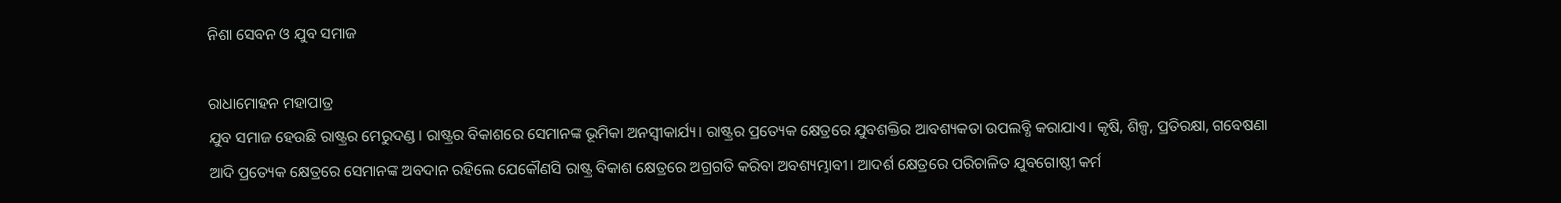ନିଶା ସେବନ ଓ ଯୁବ ସମାଜ

ରାଧାମୋହନ ମହାପାତ୍ର
ଯୁବ ସମାଜ ହେଉଛି ରାଷ୍ଟ୍ରର ମେରୁଦଣ୍ଡ। ରାଷ୍ଟ୍ରର ବିକାଶରେ ସେମାନଙ୍କ ଭୂମିକା ଅନସ୍ବୀକାର୍ଯ୍ୟ। ରାଷ୍ଟ୍ରର ପ୍ରତ୍ୟେକ କ୍ଷେତ୍ରରେ ଯୁବଶକ୍ତିର ଆବଶ୍ୟକତା ଉପଲବ୍ଧି କରାଯାଏ। କୃଷି, ଶିଳ୍ପ, ପ୍ରତିରକ୍ଷା, ଗବେଷଣା ଆଦି ପ୍ରତ୍ୟେକ କ୍ଷେତ୍ରରେ ସେମାନଙ୍କ ଅବଦାନ ରହିଲେ ଯେକୌଣସି ରାଷ୍ଟ୍ର ବିକାଶ କ୍ଷେତ୍ରରେ ଅଗ୍ରଗତି କରିବା ଅବଶ୍ୟମ୍ଭାବୀ। ଆଦର୍ଶ କ୍ଷେତ୍ରରେ ପରିଚାଳିତ ଯୁବଗୋଷ୍ଠୀ କର୍ମ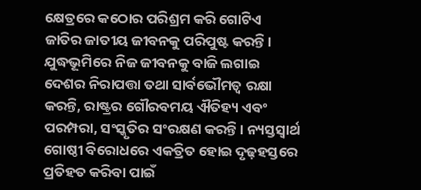କ୍ଷେତ୍ରରେ କଠୋର ପରିଶ୍ରମ କରି ଗୋଟିଏ ଜାତିର ଜାତୀୟ ଜୀବନକୁ ପରିପୁଷ୍ଟ କରନ୍ତି। ଯୁଦ୍ଧଭୂମିରେ ନିଜ ଜୀବନକୁ ବାଜି ଲଗାଇ ଦେଶର ନିରାପତ୍ତା ତଥା ସାର୍ବଭୌମତ୍ୱ ରକ୍ଷା କରନ୍ତି, ରାଷ୍ଟ୍ରର ଗୌରବମୟ ଐତିହ୍ୟ ଏବଂ ପରମ୍ପରା, ସଂସ୍କୃତିର ସଂରକ୍ଷଣ କରନ୍ତି। ନ୍ୟସ୍ତସ୍ବାର୍ଥ ଗୋଷ୍ଠୀ ବିରୋଧରେ ଏକତ୍ରିତ ହୋଇ ଦୃଢ଼ହସ୍ତରେ ପ୍ରତିହତ କରିବା ପାଇଁ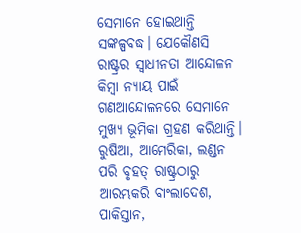ସେମାନେ ହୋଇଥାନ୍ତି ସଙ୍କଳ୍ପବଦ୍ଧ। ଯେକୌଣସି ରାଷ୍ଟ୍ରର ସ୍ବାଧୀନତା ଆନ୍ଦୋଳନ କିମ୍ବା ନ୍ୟାୟ ପାଇଁ ଗଣଆନ୍ଦୋଳନରେ ସେମାନେ ମୁଖ୍ୟ ଭୂମିକା ଗ୍ରହଣ କରିଥାନ୍ତି। ରୁଷିଆ, ଆମେରିକା, ଲଣ୍ଡନ ପରି ବୃହତ୍‌ ରାଷ୍ଟ୍ରଠାରୁ ଆରମ୍ଭକରି ବାଂଲାଦେଶ, ପାକିସ୍ତାନ,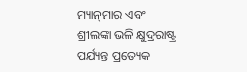ମ୍ୟାନ୍‌ମାର ଏବଂ ଶ୍ରୀଲଙ୍କା ଭଳି କ୍ଷୁଦ୍ରରାଷ୍ଟ୍ର ପର୍ଯ୍ୟନ୍ତ ପ୍ରତ୍ୟେକ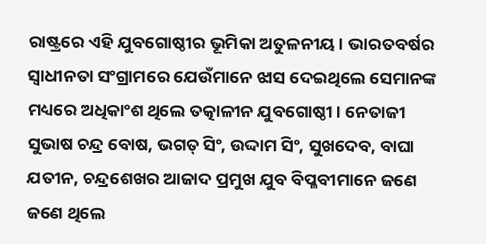ରାଷ୍ଟ୍ରରେ ଏହି ଯୁବଗୋଷ୍ଠୀର ଭୂମିକା ଅତୁଳନୀୟ। ଭାରତବର୍ଷର ସ୍ବାଧୀନତା ସଂଗ୍ରାମରେ ଯେଉଁମାନେ ଝାସ ଦେଇଥିଲେ ସେମାନଙ୍କ ମଧ୍ୟରେ ଅଧିକାଂଶ ଥିଲେ ତତ୍କାଳୀନ ଯୁବଗୋଷ୍ଠୀ। ନେତାଜୀ ସୁଭାଷ ଚନ୍ଦ୍ର ବୋଷ, ଭଗତ୍‌ ସିଂ, ଉଦ୍ଦାମ ସିଂ, ସୁଖଦେବ, ବାଘା ଯତୀନ, ଚନ୍ଦ୍ରଶେଖର ଆଜାଦ ପ୍ରମୁଖ ଯୁବ ବିପ୍ଳବୀମାନେ ଜଣେ ଜଣେ ଥିଲେ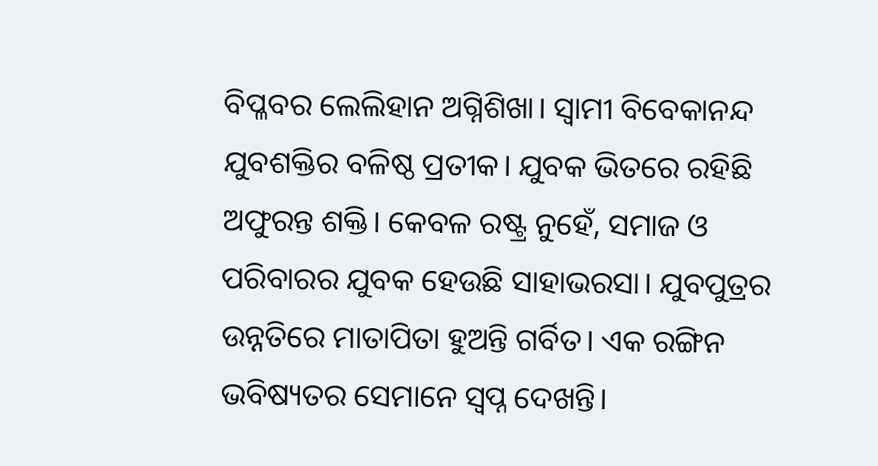ବିପ୍ଳବର ଲେଲିହାନ ଅଗ୍ନିଶିଖା। ସ୍ବାମୀ ବିବେକାନନ୍ଦ ଯୁବଶକ୍ତିର ବଳିଷ୍ଠ ପ୍ରତୀକ। ଯୁବକ ଭିତରେ ରହିଛି ଅଫୁରନ୍ତ ଶକ୍ତି। କେବଳ ରଷ୍ଟ୍ର ନୁହେଁ, ସମାଜ ଓ ପରିବାରର ଯୁବକ ହେଉଛି ସାହାଭରସା। ଯୁବପୁତ୍ରର ଉନ୍ନତିରେ ମାତାପିତା ହୁଅନ୍ତି ଗର୍ବିତ। ଏକ ରଙ୍ଗିନ ଭବିଷ୍ୟତର ସେମାନେ ସ୍ବପ୍ନ ଦେଖନ୍ତି।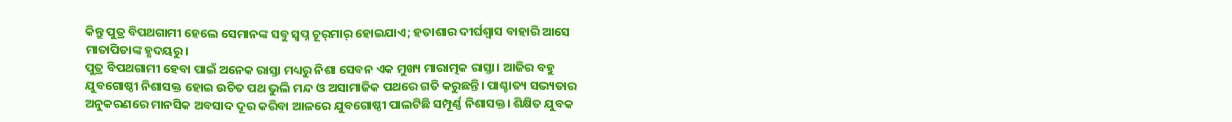କିନ୍ତୁ ପୁତ୍ର ବିପଥଗାମୀ ହେଲେ ସେମାନଙ୍କ ସବୁ ସ୍ବପ୍ନ ଚୂର୍‌ମାର୍‌ ହୋଇଯାଏ; ହତାଶାର ଦୀର୍ଘଶ୍ୱାସ ବାହାରି ଆସେ ମାତାପିତାଙ୍କ ହୃଦୟରୁ।
ପୁତ୍ର ବିପଥଗାମୀ ହେବା ପାଇଁ ଅନେକ ରାସ୍ତା ମଧ୍ୟରୁ ନିଶା ସେବନ ଏକ ମୁଖ୍ୟ ମାରାତ୍ମକ ରାସ୍ତା। ଆଜିର ବହୁ ଯୁବଗୋଷ୍ଠୀ ନିଶାସକ୍ତ ହୋଇ ଉଚିତ ପଥ ଭୁଲି ମନ୍ଦ ଓ ଅସାମାଜିକ ପଥରେ ଗତି କରୁଛନ୍ତି। ପାଶ୍ଚାତ୍ୟ ସଭ୍ୟତାର ଅନୁକରଣରେ ମାନସିକ ଅବସାଦ ଦୂର କରିବା ଆଳରେ ଯୁବଗୋଷ୍ଠୀ ପାଲଟିଛି ସମ୍ପୂର୍ଣ୍ଣ ନିଶାସକ୍ତ। ଶିକ୍ଷିତ ଯୁବକ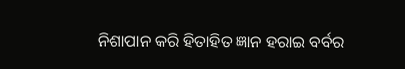ନିଶାପାନ କରି ହିତାହିତ ଜ୍ଞାନ ହରାଇ ବର୍ବର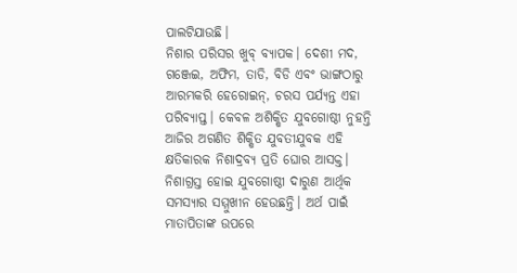ପାଲଟିଯାଉଛି।
ନିଶାର ପରିସର ଖୁବ୍‌ ବ୍ୟାପକ। ଦେଶୀ ମଦ, ଗଞ୍ଜେଇ, ଅଫିମ, ତାଡି, ବିଡି ଏବଂ ଭାଙ୍ଗଠାରୁ ଆରମ୍ଭକରି ହେରୋଇନ୍‌, ଚରସ ପର୍ଯ୍ୟନ୍ତ ଏହା ପରିବ୍ୟାପ୍ତ। କେବଳ ଅଶିକ୍ଷିତ ଯୁବଗୋଷ୍ଠୀ ନୁହନ୍ତି ଆଜିର ଅଗଣିତ ଶିକ୍ଷିତ ଯୁବତୀଯୁବକ ଏହି କ୍ଷତିକାରକ ନିଶାଦ୍ରବ୍ୟ ପ୍ରତି ଘୋର ଆସକ୍ତ। ନିଶାଗ୍ରସ୍ତ ହୋଇ ଯୁବଗୋଷ୍ଠୀ ଦାରୁଣ ଆର୍ଥିକ ସମସ୍ୟାର ସମ୍ମୁଖୀନ ହେଉଛନ୍ତି। ଅର୍ଥ ପାଇଁ ମାତାପିତାଙ୍କ ଉପରେ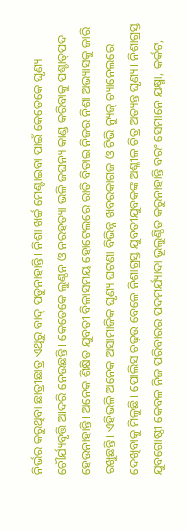ନିର୍ଭର କରୁଥିବା ଛାତ୍ରୀଛାତ୍ର ଏଥିରୁ ବାଦ୍‌ ପଡୁନାହାନ୍ତି। ନିଶା ଖର୍ଚ୍ଚ ମେଣ୍ଟାଇବା ପାଇଁ କେତେକେ ଘୃଣ୍ୟ ଚୌର୍ଯ୍ୟବୃତ୍ତି ଆଦରି ନେଉଛନ୍ତି। କେତେକେ ଲୁଣ୍ଠନ ଓ ନରହତ୍ୟା ଭଳି ଜଘନ୍ୟ କାଣ୍ଡ କରିବାକୁ ପଶ୍ଚାତ୍‌ପଦ ହେଉନାହାନ୍ତି। ଅନେକ ଶିକ୍ଷିତ ଯୁବତୀ ବିଳାସମୟ ହୋଟେଲରେ ରାତି ବିତାଇ ନିଜର ନିଶା ଅଭ୍ୟାସକୁ ଜାରି ରଖୁଛନ୍ତି। ଏହିଭଳି ଅନେକ ଅସାମାଜିକ ଘୃଣ୍ୟ ଘଟଣା ବିଭିନ୍ନ ଖବରକାଗଜ ଓ ଟିଭି ନ୍ୟୁଜ୍‌ ଚ୍ୟାନେଲରେ ଦେଖିବାକୁ ମିଳୁଛି। ପୋଲିସ ଚଢ଼ଉ ବେଳେ ନିଶାଗ୍ରସ୍ତ ଯୁବତୀଯୁବକଙ୍କ ଅଶ୍ଳୀଳ ଚିତ୍ର ଅତ୍ୟନ୍ତ ଘୃଣ୍ୟ। ନିଶାଗ୍ରସ୍ତ ଯୁବଗୋଷ୍ଠୀ କେବଳ ନିଜ ପରିବାରର ପଦମର୍ଯ୍ୟାଦା ଭୂଲୁଣ୍ଠିତ କରୁନାହାନ୍ତି ବରଂ ସେମାନେ ଯକ୍ଷ୍ମା, କର୍କଟ,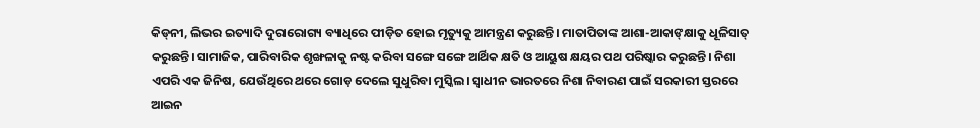କିଡ୍‌ନୀ, ଲିଭର ଇତ୍ୟାଦି ଦୁରାରୋଗ୍ୟ ବ୍ୟାଧିରେ ପୀଡ଼ିତ ହୋଇ ମୃତ୍ୟୁକୁ ଆମନ୍ତ୍ରଣ କରୁଛନ୍ତି। ମାତାପିତାଙ୍କ ଆଶା-ଆକାଙ୍‌କ୍ଷାକୁ ଧୂଳିସାତ୍‌ କରୁଛନ୍ତି। ସାମାଜିକ, ପାରିବାରିକ ଶୃଙ୍ଖଳାକୁ ନଷ୍ଟ କରିବା ସଙ୍ଗେ ସଙ୍ଗେ ଆର୍ଥିକ କ୍ଷତି ଓ ଆୟୁଷ କ୍ଷୟର ପଥ ପରିଷ୍କାର କରୁଛନ୍ତି। ନିଶା ଏପରି ଏକ ଜିନିଷ, ଯେଉଁଥିରେ ଥରେ ଗୋଡ଼ ଦେଲେ ସୁଧୁରିବା ମୁସ୍କିଲ। ସ୍ବାଧୀନ ଭାରତରେ ନିଶା ନିବାରଣ ପାଇଁ ସରକାରୀ ସ୍ତରରେ ଆଇନ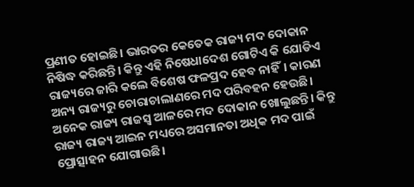ପ୍ରଣୀତ ହୋଇଛି। ଭାରତର କେତେକ ରାଜ୍ୟ ମଦ ଦୋକାନ ନିଷିଦ୍ଧ କରିଛନ୍ତି। କିନ୍ତୁ ଏହି ନିଷେଧାଦେଶ ଗୋଟିଏ କି ଯୋଡିଏ ରାଜ୍ୟରେ ଜାରି କଲେ ବିଶେଷ ଫଳପ୍ରଦ ହେବ ନାହିଁ। କାରଣ ଅନ୍ୟ ରାଜ୍ୟରୁ ଚୋରାଚାଲାଣରେ ମଦ ପରିବହନ ହେଉଛି। ଅନେକ ରାଜ୍ୟ ରାଜସ୍ବ ଆଳରେ ମଦ ଦୋକାନ ଖୋଲୁଛନ୍ତି। କିନ୍ତୁ ରାଜ୍ୟ ରାଜ୍ୟ ଆଇନ ମଧ୍ୟରେ ଅସମାନତା ଅଧିକ ମଦ ପାଇଁ ପ୍ରୋତ୍ସାହନ ଯୋଗାଉଛି।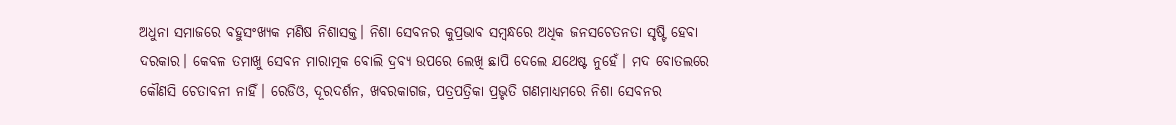ଅଧୁନା ସମାଜରେ ବହୁସଂଖ୍ୟକ ମଣିଷ ନିଶାସକ୍ତ। ନିଶା ସେବନର କୁପ୍ରଭାବ ସମ୍ବନ୍ଧରେ ଅଧିକ ଜନସଚେତନତା ସୃଷ୍ଟି ହେବା ଦରକାର। କେବଳ ତମାଖୁ ସେବନ ମାରାତ୍ମକ ବୋଲି ଦ୍ରବ୍ୟ ଉପରେ ଲେଖି ଛାପି ଦେଲେ ଯଥେଷ୍ଟ ନୁହେଁ। ମଦ ବୋତଲରେ କୌଣସି ଚେତାବନୀ ନାହିଁ। ରେଡିଓ, ଦୂରଦର୍ଶନ, ଖବରକାଗଜ, ପତ୍ରପତ୍ରିକା ପ୍ରଭୃତି ଗଣମାଧ୍ୟମରେ ନିଶା ସେବନର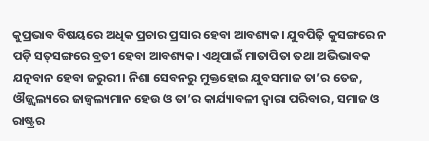କୁପ୍ରଭାବ ବିଷୟରେ ଅଧିକ ପ୍ରଚାର ପ୍ରସାର ହେବା ଆବଶ୍ୟକ। ଯୁବପିଢ଼ି କୁସଙ୍ଗରେ ନ ପଡ଼ି ସତ୍‌ସଙ୍ଗରେ ବ୍ରତୀ ହେବା ଆବଶ୍ୟକ। ଏଥିପାଇଁ ମାତାପିତା ତଥା ଅଭିଭାବକ ଯତ୍ନବାନ ହେବା ଜରୁରୀ। ନିଶା ସେବନରୁ ମୁକ୍ତହୋଇ ଯୁବସମାଜ ତା’ର ତେଜ, ଔଜ୍ଜ୍ୱଲ୍ୟରେ ଜାଜ୍ୱଲ୍ୟମାନ ହେଉ ଓ ତା’ର କାର୍ଯ୍ୟାବଳୀ ଦ୍ୱାରା ପରିବାର, ସମାଜ ଓ ରାଷ୍ଟ୍ରର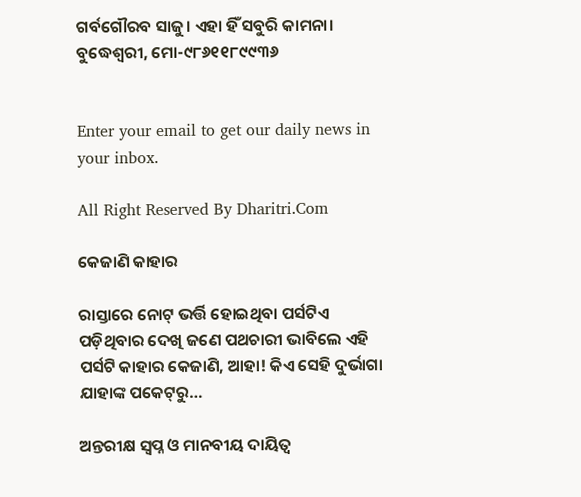ଗର୍ବଗୌରବ ସାଜୁ। ଏହା ହିଁ ସବୁରି କାମନା।
ବୁଦ୍ଧେଶ୍ୱରୀ, ମୋ-୯୮୬୧୧୮୯୯୩୬


Enter your email to get our daily news in your inbox.

All Right Reserved By Dharitri.Com

କେଜାଣି କାହାର

ରାସ୍ତାରେ ନୋଟ୍‌ ଭର୍ତ୍ତି ହୋଇଥିବା ପର୍ସଟିଏ ପଡ଼ିଥିବାର ଦେଖି ଜଣେ ପଥଚାରୀ ଭାବିଲେ ଏହି ପର୍ସଟି କାହାର କେଜାଣି, ଆହା! କିଏ ସେହି ଦୁର୍ଭାଗା ଯାହାଙ୍କ ପକେଟ୍‌ରୁ…

ଅନ୍ତରୀକ୍ଷ ସ୍ବପ୍ନ ଓ ମାନବୀୟ ଦାୟିତ୍ୱ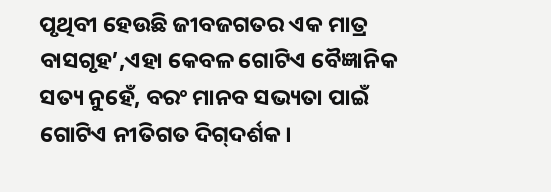ପୃଥିବୀ ହେଉଛି ଜୀବଜଗତର ଏକ ମାତ୍ର ବାସଗୃହ’,ଏହା କେବଳ ଗୋଟିଏ ବୈଜ୍ଞାନିକ ସତ୍ୟ ନୁହେଁ, ବରଂ ମାନବ ସଭ୍ୟତା ପାଇଁ ଗୋଟିଏ ନୀତିଗତ ଦିଗ୍‌ଦର୍ଶକ।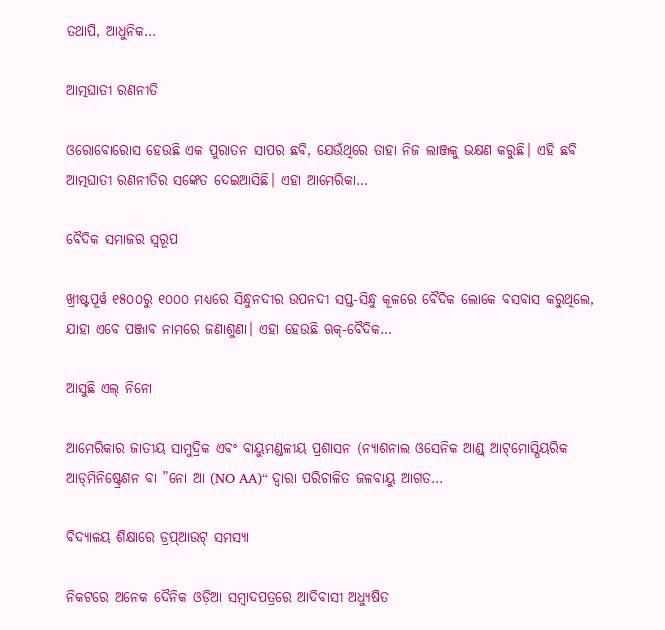ତଥାପି, ଆଧୁନିକ…

ଆତ୍ମଘାତୀ ରଣନୀତି

ଓରୋବୋରୋସ ହେଉଛି ଏକ ପୁରାତନ ସାପର ଛବି, ଯେଉଁଥିରେ ତାହା ନିଜ ଲାଞ୍ଜକୁ ଭକ୍ଷଣ କରୁଛି। ଏହି ଛବି ଆତ୍ମଘାତୀ ରଣନୀତିର ସଙ୍କେତ ଦେଇଆସିଛି। ଏହା ଆମେରିକା…

ବୈଦିକ ସମାଜର ସ୍ୱରୂପ

ଖ୍ରୀଷ୍ଟପୂର୍ୱ ୧୫୦୦ରୁ ୧୦୦୦ ମଧ୍ୟରେ ସିନ୍ଧୁନଦୀର ଉପନଦୀ ସପ୍ତ-ସିନ୍ଧୁ କୂଳରେ ବୈଦିକ ଲୋକେ ବସବାସ କରୁଥିଲେ, ଯାହା ଏବେ ପଞ୍ଜାବ ନାମରେ ଜଣାଶୁଣା। ଏହା ହେଉଛି ଋକ୍‌-ବୈଦିକ…

ଆସୁଛି ଏଲ୍‌ ନିନୋ

ଆମେରିକାର ଜାତୀୟ ସାମୁଦ୍ରିକ ଏବଂ ବାୟୁମଣ୍ଡଳୀୟ ପ୍ରଶାସନ (ନ୍ୟାଶନାଲ ଓସେନିକ ଆଣ୍ଡ୍‌ ଆଟ୍‌ମୋସ୍ପିୟରିକ ଆଡ୍‌ମିନିଷ୍ଟ୍ରେଶନ ବା ”ନୋ ଆ (NO AA)“ ଦ୍ୱାରା ପରିଚାଳିତ ଜଳବାୟୁ ଆଗତ…

ବିଦ୍ୟାଳୟ ଶିକ୍ଷାରେ ଡ୍ରପ୍‌ଆଉଟ୍‌ ସମସ୍ୟା

ନିକଟରେ ଅନେକ ଦୈନିକ ଓଡ଼ିଆ ସମ୍ବାଦପତ୍ରରେ ଆଦିବାସୀ ଅଧ୍ୟୁଷିତ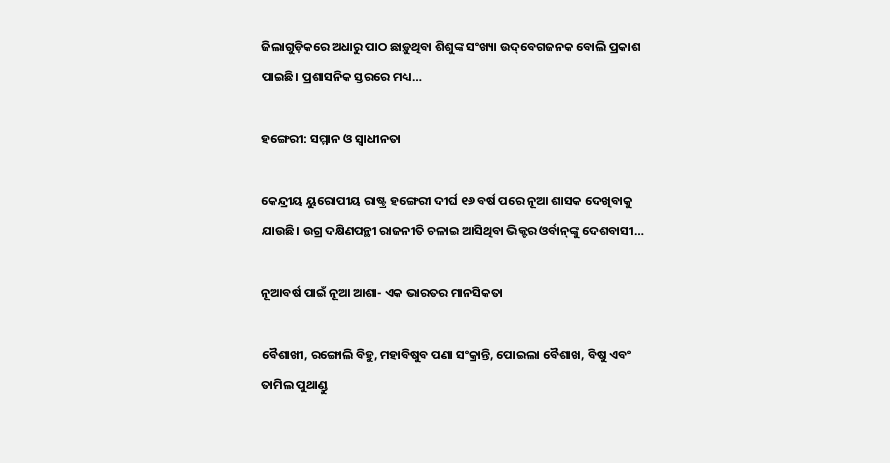ଜିଲାଗୁଡ଼ିକରେ ଅଧାରୁ ପାଠ ଛାଡ଼ୁଥିବା ଶିଶୁଙ୍କ ସଂଖ୍ୟା ଉଦ୍‌ବେଗଜନକ ବୋଲି ପ୍ରକାଶ ପାଇଛି। ପ୍ରଶାସନିକ ସ୍ତରରେ ମଧ୍ୟ…

ହଙ୍ଗେରୀ: ସମ୍ମାନ ଓ ସ୍ବାଧୀନତା

କେନ୍ଦ୍ରୀୟ ୟୁରୋପୀୟ ରାଷ୍ଟ୍ର ହଙ୍ଗେରୀ ଦୀର୍ଘ ୧୬ ବର୍ଷ ପରେ ନୂଆ ଶାସକ ଦେଖିବାକୁ ଯାଉଛି। ଉଗ୍ର ଦକ୍ଷିଣପନ୍ଥୀ ରାଜନୀତି ଚଳାଇ ଆସିଥିବା ଭିକ୍ଟର ଓର୍ବାନ୍‌ଙ୍କୁ ଦେଶବାସୀ…

ନୂଆବର୍ଷ ପାଇଁ ନୂଆ ଆଶା- ଏକ ଭାରତର ମାନସିକତା

ବୈଶାଖୀ, ରଙ୍ଗୋଲି ବିହୁ, ମହାବିଷୁବ ପଣା ସଂକ୍ରାନ୍ତି, ପୋଇଲା ବୈଶାଖ, ବିଷୁ ଏବଂ ତାମିଲ ପୁଥାଣ୍ଡୁ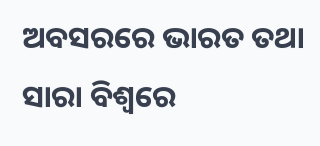ଅବସରରେ ଭାରତ ତଥା ସାରା ବିଶ୍ୱରେ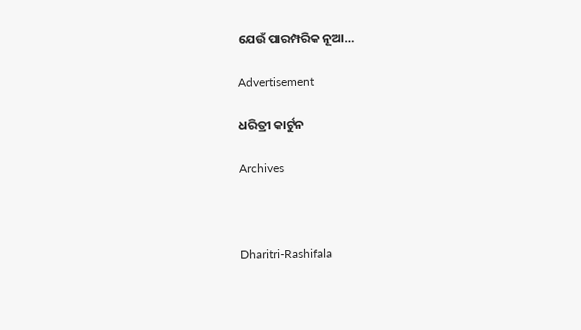ଯେଉଁ ପାରମ୍ପରିକ ନୂଆ…

Advertisement

ଧରିତ୍ରୀ କାର୍ଟୁନ

Archives



Dharitri-Rashifala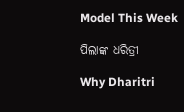Model This Week

ପିଲାଙ୍କ ଧରିତ୍ରୀ

Why Dharitri